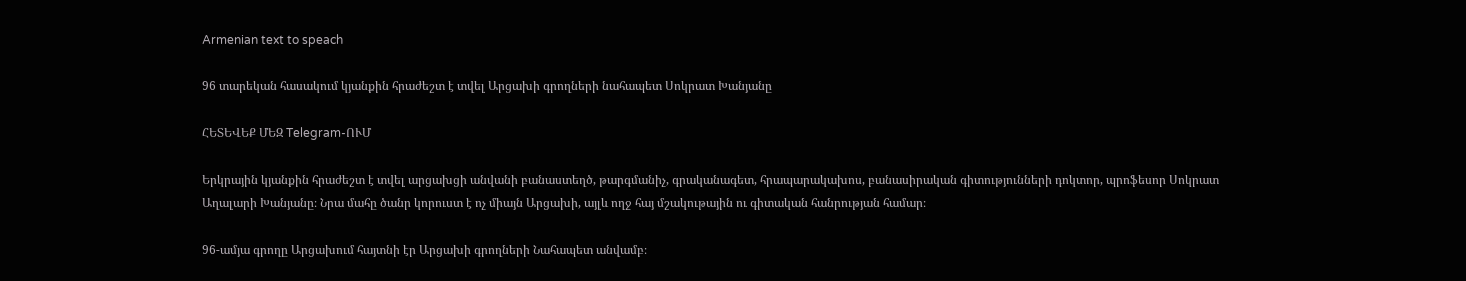Armenian text to speach

96 տարեկան հասակում կյանքին հրաժեշտ է տվել Արցախի գրողների նահապետ Սոկրատ Խանյանը

ՀԵՏԵՎԵՔ ՄԵԶ Telegram-ՈՒՄ

Երկրային կյանքին հրաժեշտ է տվել արցախցի անվանի բանաստեղծ, թարգմանիչ, գրականագետ, հրապարակախոս, բանասիրական գիտությունների դոկտոր, պրոֆեսոր Սոկրատ Աղալարի Խանյանը։ Նրա մահը ծանր կորուստ է ոչ միայն Արցախի, այլև ողջ հայ մշակութային ու գիտական հանրության համար։

96-ամյա գրողը Արցախում հայտնի էր Արցախի գրողների Նահապետ անվամբ։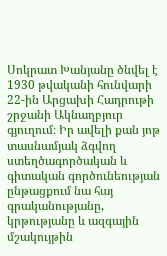Սոկրատ Խանյանը ծնվել է 1930 թվականի հունվարի 22-ին Արցախի Հադրութի շրջանի Ակնաղբյուր գյուղում։ Իր ավելի քան յոթ տասնամյակ ձգվող ստեղծագործական և գիտական գործունեության ընթացքում նա հայ գրականությանը, կրթությանը և ազգային մշակույթին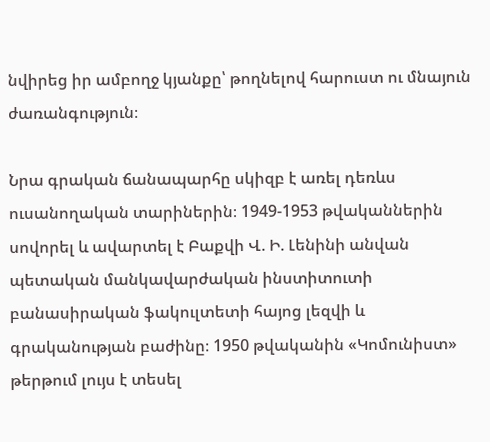նվիրեց իր ամբողջ կյանքը՝ թողնելով հարուստ ու մնայուն ժառանգություն։

Նրա գրական ճանապարհը սկիզբ է առել դեռևս ուսանողական տարիներին։ 1949-1953 թվականներին սովորել և ավարտել է Բաքվի Վ. Ի. Լենինի անվան պետական մանկավարժական ինստիտուտի բանասիրական ֆակուլտետի հայոց լեզվի և գրականության բաժինը։ 1950 թվականին «Կոմունիստ» թերթում լույս է տեսել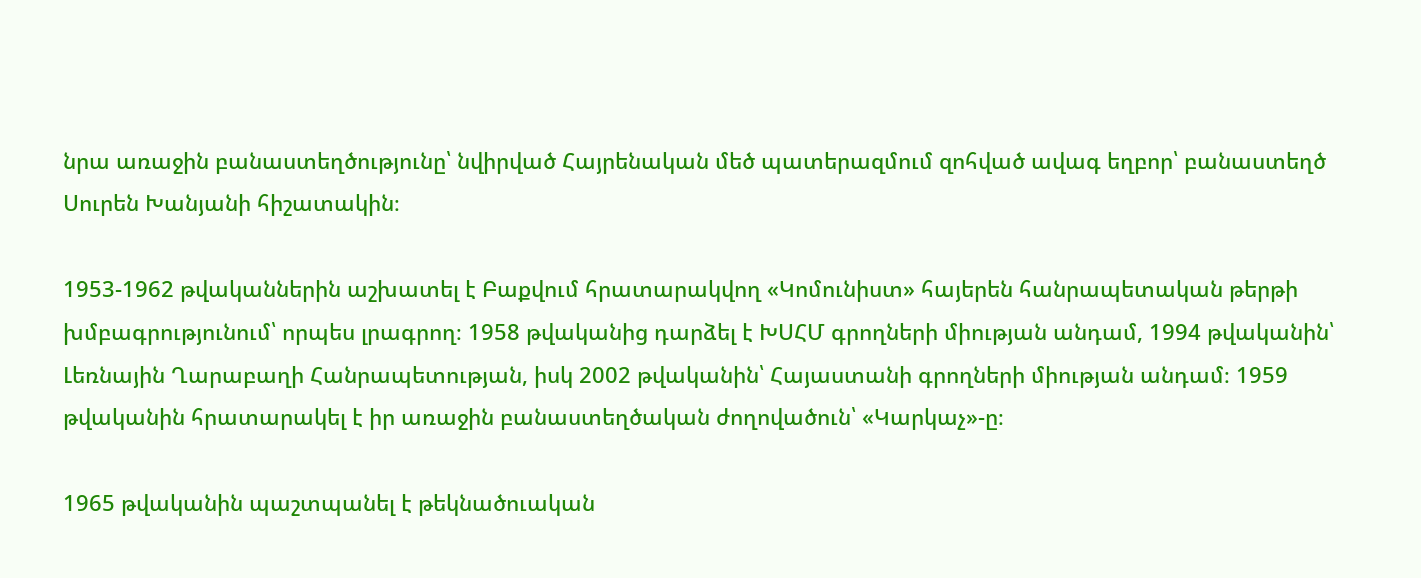նրա առաջին բանաստեղծությունը՝ նվիրված Հայրենական մեծ պատերազմում զոհված ավագ եղբոր՝ բանաստեղծ Սուրեն Խանյանի հիշատակին։

1953-1962 թվականներին աշխատել է Բաքվում հրատարակվող «Կոմունիստ» հայերեն հանրապետական թերթի խմբագրությունում՝ որպես լրագրող։ 1958 թվականից դարձել է ԽՍՀՄ գրողների միության անդամ, 1994 թվականին՝ Լեռնային Ղարաբաղի Հանրապետության, իսկ 2002 թվականին՝ Հայաստանի գրողների միության անդամ։ 1959 թվականին հրատարակել է իր առաջին բանաստեղծական ժողովածուն՝ «Կարկաչ»-ը։

1965 թվականին պաշտպանել է թեկնածուական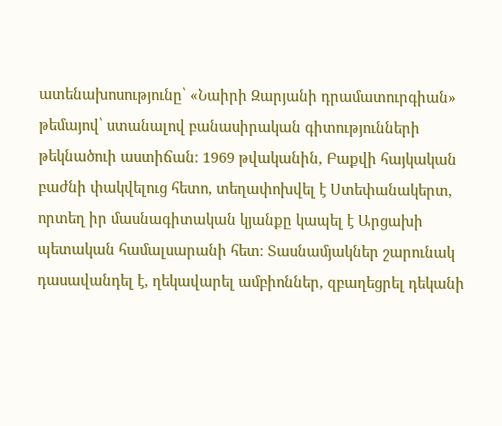ատենախոսությունը՝ «Նաիրի Զարյանի դրամատուրգիան» թեմայով՝ ստանալով բանասիրական գիտությունների թեկնածուի աստիճան։ 1969 թվականին, Բաքվի հայկական բաժնի փակվելուց հետո, տեղափոխվել է Ստեփանակերտ, որտեղ իր մասնագիտական կյանքը կապել է Արցախի պետական համալսարանի հետ։ Տասնամյակներ շարունակ դասավանդել է, ղեկավարել ամբիոններ, զբաղեցրել դեկանի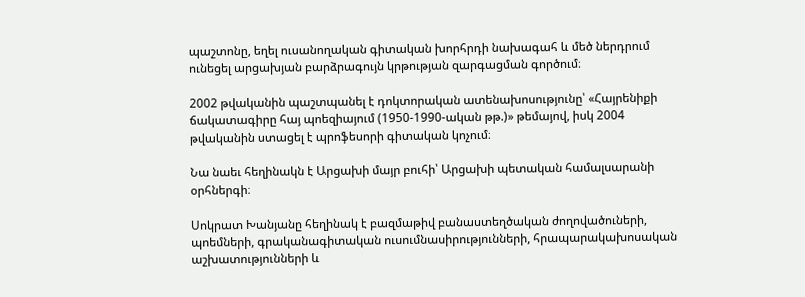պաշտոնը, եղել ուսանողական գիտական խորհրդի նախագահ և մեծ ներդրում ունեցել արցախյան բարձրագույն կրթության զարգացման գործում։

2002 թվականին պաշտպանել է դոկտորական ատենախոսությունը՝ «Հայրենիքի ճակատագիրը հայ պոեզիայում (1950-1990-ական թթ.)» թեմայով, իսկ 2004 թվականին ստացել է պրոֆեսորի գիտական կոչում։

Նա նաեւ հեղինակն է Արցախի մայր բուհի՝ Արցախի պետական համալսարանի օրհներգի։

Սոկրատ Խանյանը հեղինակ է բազմաթիվ բանաստեղծական ժողովածուների, պոեմների, գրականագիտական ուսումնասիրությունների, հրապարակախոսական աշխատությունների և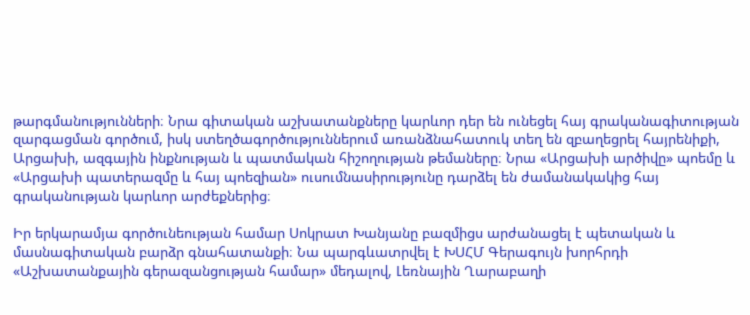թարգմանությունների։ Նրա գիտական աշխատանքները կարևոր դեր են ունեցել հայ գրականագիտության զարգացման գործում, իսկ ստեղծագործություններում առանձնահատուկ տեղ են զբաղեցրել հայրենիքի, Արցախի, ազգային ինքնության և պատմական հիշողության թեմաները։ Նրա «Արցախի արծիվը» պոեմը և «Արցախի պատերազմը և հայ պոեզիան» ուսումնասիրությունը դարձել են ժամանակակից հայ գրականության կարևոր արժեքներից։

Իր երկարամյա գործունեության համար Սոկրատ Խանյանը բազմիցս արժանացել է պետական և մասնագիտական բարձր գնահատանքի։ Նա պարգևատրվել է ԽՍՀՄ Գերագույն խորհրդի «Աշխատանքային գերազանցության համար» մեդալով, Լեռնային Ղարաբաղի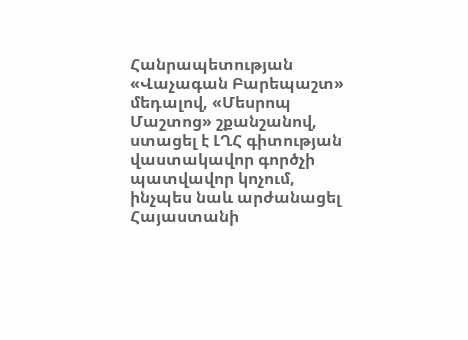Հանրապետության «Վաչագան Բարեպաշտ» մեդալով, «Մեսրոպ Մաշտոց» շքանշանով, ստացել է ԼՂՀ գիտության վաստակավոր գործչի պատվավոր կոչում, ինչպես նաև արժանացել Հայաստանի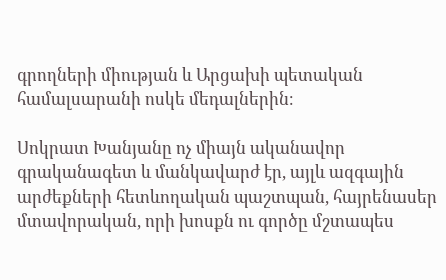գրողների միության և Արցախի պետական համալսարանի ոսկե մեդալներին։

Սոկրատ Խանյանը ոչ միայն ականավոր գրականագետ և մանկավարժ էր, այլև ազգային արժեքների հետևողական պաշտպան, հայրենասեր մտավորական, որի խոսքն ու գործը մշտապես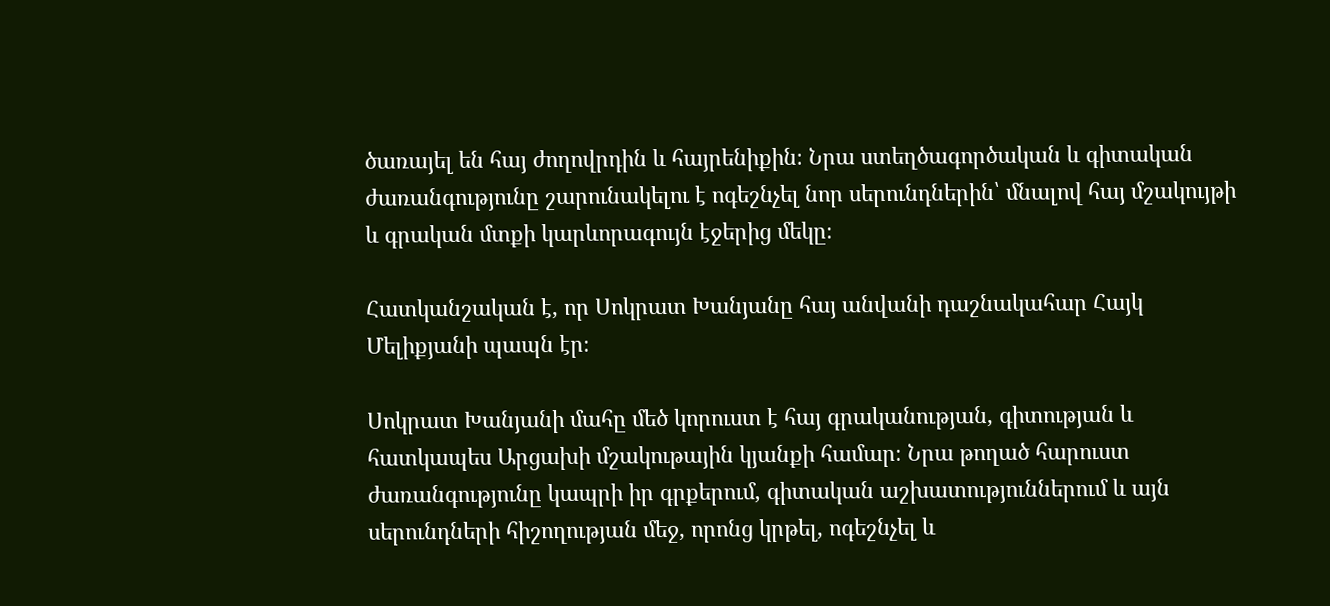ծառայել են հայ ժողովրդին և հայրենիքին։ Նրա ստեղծագործական և գիտական ժառանգությունը շարունակելու է ոգեշնչել նոր սերունդներին՝ մնալով հայ մշակույթի և գրական մտքի կարևորագույն էջերից մեկը։

Հատկանշական է, որ Սոկրատ Խանյանը հայ անվանի դաշնակահար Հայկ Մելիքյանի պապն էր։

Սոկրատ Խանյանի մահը մեծ կորուստ է հայ գրականության, գիտության և հատկապես Արցախի մշակութային կյանքի համար։ Նրա թողած հարուստ ժառանգությունը կապրի իր գրքերում, գիտական աշխատություններում և այն սերունդների հիշողության մեջ, որոնց կրթել, ոգեշնչել և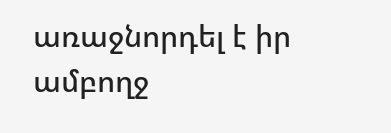առաջնորդել է իր ամբողջ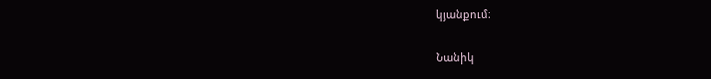կյանքում։

Նանիկ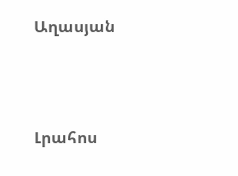Աղասյան




Լրահոս